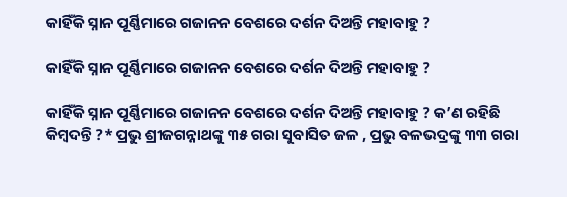କାହିଁକି ସ୍ନାନ ପୂର୍ଣ୍ଣିମାରେ ଗଜାନନ ବେଶରେ ଦର୍ଶନ ଦିଅନ୍ତି ମହାବାହୁ ?

କାହିଁକି ସ୍ନାନ ପୂର୍ଣ୍ଣିମାରେ ଗଜାନନ ବେଶରେ ଦର୍ଶନ ଦିଅନ୍ତି ମହାବାହୁ ?

କାହିଁକି ସ୍ନାନ ପୂର୍ଣ୍ଣିମାରେ ଗଜାନନ ବେଶରେ ଦର୍ଶନ ଦିଅନ୍ତି ମହାବାହୁ ? କ’ଣ ରହିଛି କିମ୍ବଦନ୍ତି ?* ପ୍ରଭୁ ଶ୍ରୀଜଗନ୍ନାଥଙ୍କୁ ୩୫ ଗରା ସୁବାସିତ ଜଳ , ପ୍ରଭୁ ବଳଭଦ୍ରଙ୍କୁ ୩୩ ଗରା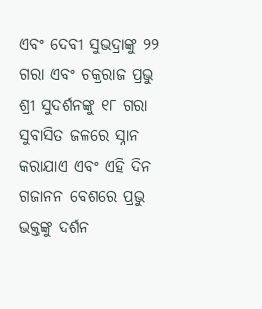ଏବଂ ଦେବୀ ସୁଭଦ୍ରାଙ୍କୁ ୨୨ ଗରା ଏବଂ ଚକ୍ରରାଜ ପ୍ରଭୁ ଶ୍ରୀ ସୁଦର୍ଶନଙ୍କୁ ୧୮ ଗରା ସୁବାସିତ ଜଳରେ ସ୍ନାନ କରାଯାଏ ଏବଂ ଏହି ଦିନ ଗଜାନନ ବେଶରେ ପ୍ରଭୁ ଭକ୍ତଙ୍କୁ ଦର୍ଶନ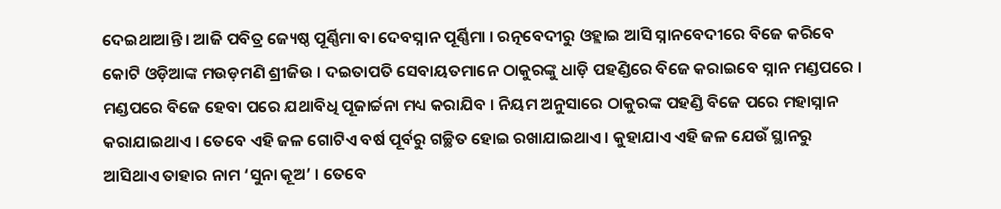ଦେଇଥାଆନ୍ତି । ଆଜି ପବିତ୍ର ଜ୍ୟେଷ୍ଠ ପୂର୍ଣ୍ଣିମା ବା ଦେବସ୍ନାନ ପୂର୍ଣ୍ଣିମା । ରତ୍ନବେଦୀରୁ ଓହ୍ଲାଇ ଆସି ସ୍ନାନବେଦୀରେ ବିଜେ କରିବେ କୋଟି ଓଡ଼ିଆଙ୍କ ମଉଡ଼ମଣି ଶ୍ରୀଜିଉ । ଦଇତାପତି ସେବାୟତମାନେ ଠାକୁରଙ୍କୁ ଧାଡ଼ି ପହଣ୍ଡିରେ ବିଜେ କରାଇବେ ସ୍ନାନ ମଣ୍ଡପରେ । ମଣ୍ଡପରେ ବିଜେ ହେବା ପରେ ଯଥାବିଧି ପୂଜାର୍ଚ୍ଚନା ମଧ୍ୟ କରାଯିବ । ନିୟମ ଅନୁସାରେ ଠାକୁରଙ୍କ ପହଣ୍ଡି ବିଜେ ପରେ ମହାସ୍ନାନ କରାଯାଇଥାଏ । ତେବେ ଏହି ଜଳ ଗୋଟିଏ ବର୍ଷ ପୂର୍ବରୁ ଗଚ୍ଛିତ ହୋଇ ରଖାଯାଇଥାଏ । କୁହାଯାଏ ଏହି ଜଳ ଯେଉଁ ସ୍ଥାନରୁ ଆସିଥାଏ ତାହାର ନାମ ‘ସୁନା କୂଅ’ । ତେବେ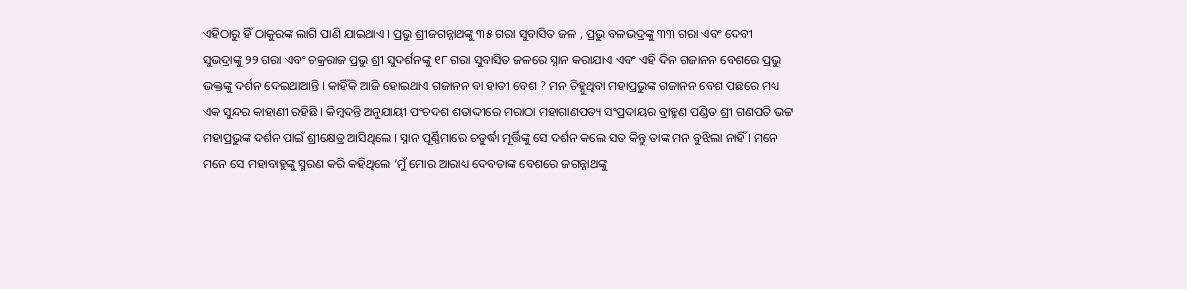ଏହିଠାରୁ ହିଁ ଠାକୁରଙ୍କ ଲାଗି ପାଣି ଯାଇଥାଏ । ପ୍ରଭୁ ଶ୍ରୀଜଗନ୍ନାଥଙ୍କୁ ୩୫ ଗରା ସୁବାସିତ ଜଳ , ପ୍ରଭୁ ବଳଭଦ୍ରଙ୍କୁ ୩୩ ଗରା ଏବଂ ଦେବୀ ସୁଭଦ୍ରାଙ୍କୁ ୨୨ ଗରା ଏବଂ ଚକ୍ରରାଜ ପ୍ରଭୁ ଶ୍ରୀ ସୁଦର୍ଶନଙ୍କୁ ୧୮ ଗରା ସୁବାସିତ ଜଳରେ ସ୍ନାନ କରାଯାଏ ଏବଂ ଏହି ଦିନ ଗଜାନନ ବେଶରେ ପ୍ରଭୁ ଭକ୍ତଙ୍କୁ ଦର୍ଶନ ଦେଇଥାଆନ୍ତି । କାହିଁକି ଆଜି ହୋଇଥାଏ ଗଜାନନ ବା ହାତୀ ବେଶ ? ମନ ଚିହ୍ନୁଥିବା ମହାପ୍ରଭୁଙ୍କ ଗଜାନନ ବେଶ ପଛରେ ମଧ୍ୟ ଏକ ସୁନ୍ଦର କାହାଣୀ ରହିଛି । କିମ୍ବଦନ୍ତି ଅନୁଯାୟୀ ପଂଚଦଶ ଶତାଦ୍ଦୀରେ ମରାଠା ମହାଗାଣପତ୍ୟ ସଂପ୍ରଦାୟର ବ୍ରାହ୍ମଣ ପଣ୍ଡିତ ଶ୍ରୀ ଗଣପତି ଭଟ୍ଟ ମହାପ୍ରଭୁଙ୍କ ଦର୍ଶନ ପାଇଁ ଶ୍ରୀକ୍ଷେତ୍ର ଆସିଥିଲେ । ସ୍ନାନ ପୂର୍ଣ୍ଣିମାରେ ଚତୁର୍ଦ୍ଧା ମୂର୍ତ୍ତିଙ୍କୁ ସେ ଦର୍ଶନ କଲେ ସତ କିନ୍ତୁ ତାଙ୍କ ମନ ବୁଝିଲା ନାହିଁ । ମନେ ମନେ ସେ ମହାବାହୁଙ୍କୁ ସ୍ମରଣ କରି କହିଥିଲେ ‘ମୁଁ ମୋର ଆରାଧ୍ୟ ଦେବତାଙ୍କ ବେଶରେ ଜଗନ୍ନାଥଙ୍କୁ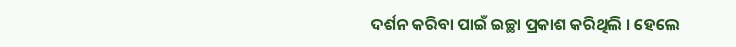ଦର୍ଶନ କରିବା ପାଇଁ ଇଚ୍ଛା ପ୍ରକାଶ କରିଥିଲି । ହେଲେ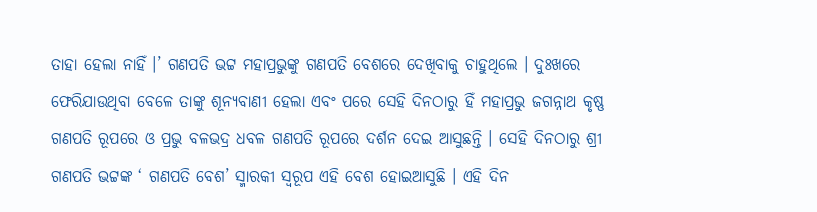ତାହା ହେଲା ନାହିଁ ।’ ଗଣପତି ଭଟ୍ଟ ମହାପ୍ରଭୁଙ୍କୁ ଗଣପତି ବେଶରେ ଦେଖିବାକୁ ଚାହୁଥିଲେ । ଦୁଃଖରେ ଫେରିଯାଉଥିବା ବେଳେ ତାଙ୍କୁ ଶୂନ୍ୟବାଣୀ ହେଲା ଏବଂ ପରେ ସେହି ଦିନଠାରୁ ହିଁ ମହାପ୍ରଭୁ ଜଗନ୍ନାଥ କୃଷ୍ଣ ଗଣପତି ରୂପରେ ଓ ପ୍ରଭୁ ବଳଭଦ୍ର ଧବଳ ଗଣପତି ରୂପରେ ଦର୍ଶନ ଦେଇ ଆସୁଛନ୍ତି । ସେହି ଦିନଠାରୁ ଶ୍ରୀ ଗଣପତି ଭଟ୍ଟଙ୍କ ‘ ଗଣପତି ବେଶ’ ସ୍ମାରକୀ ସ୍ୱରୂପ ଏହି ବେଶ ହୋଇଆସୁଛି । ଏହି ଦିନ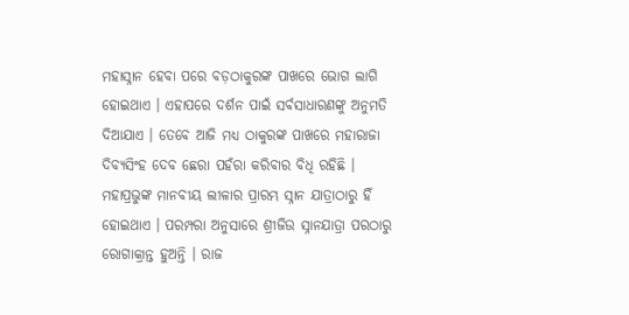ମହାସ୍ନାନ ହେବା ପରେ ବଡ଼ଠାକୁରଙ୍କ ପାଖରେ ଭୋଗ ଲାଗି ହୋଇଥାଏ । ଏହାପରେ ଦର୍ଶନ ପାଇଁ ସର୍ବସାଧାରଣଙ୍କୁ ଅନୁମତି ଦିଆଯାଏ । ତେବେ ଆଜି ମଧ୍ୟ ଠାକୁରଙ୍କ ପାଖରେ ମହାରାଜା ଦିବ୍ୟସିଂହ ଦେବ ଛେରା ପହଁରା କରିବାର ବିଧି ରହିଛି । ମହାପ୍ରଭୁଙ୍କ ମାନବୀୟ ଲୀଳାର ପ୍ରାରମ୍ଭ ସ୍ନାନ ଯାତ୍ରାଠାରୁ ହିଁ ହୋଇଥାଏ । ପରମ୍ପରା ଅନୁସାରେ ଶ୍ରୀଜିଉ ସ୍ନାନଯାତ୍ରା ପରଠାରୁ ରୋଗାକ୍ରାନ୍ତ ହୁଅନ୍ତି । ରାଜ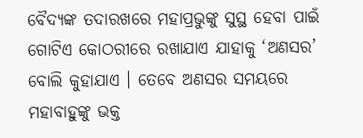ବୈଦ୍ୟଙ୍କ ତଦାରଖରେ ମହାପ୍ରଭୁଙ୍କୁ ସୁସ୍ଥ ହେବା ପାଇଁ ଗୋଟିଏ କୋଠରୀରେ ରଖାଯାଏ ଯାହାକୁ ‘ଅଣସର’ ବୋଲି କୁହାଯାଏ । ତେବେ ଅଣସର ସମୟରେ ମହାବାହୁଙ୍କୁ ଭକ୍ତ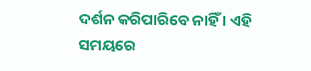ଦର୍ଶନ କରିପାରିବେ ନାହିଁ । ଏହି ସମୟରେ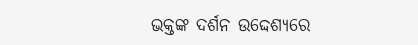ଭକ୍ତଙ୍କ ଦର୍ଶନ ଉଦ୍ଦେଶ୍ୟରେ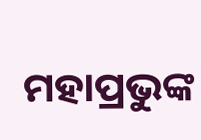ମହାପ୍ରଭୁଙ୍କ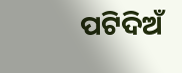ପଟିଦିଅଁ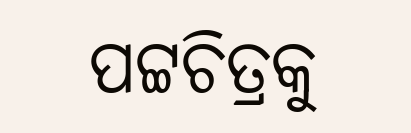ପଟ୍ଟଚିତ୍ରକୁ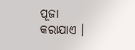ପୂଜା କରାଯାଏ ।